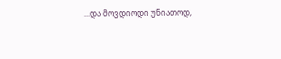...და მოვდიოდი უნიათოდ,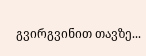გვირგვინით თავზე...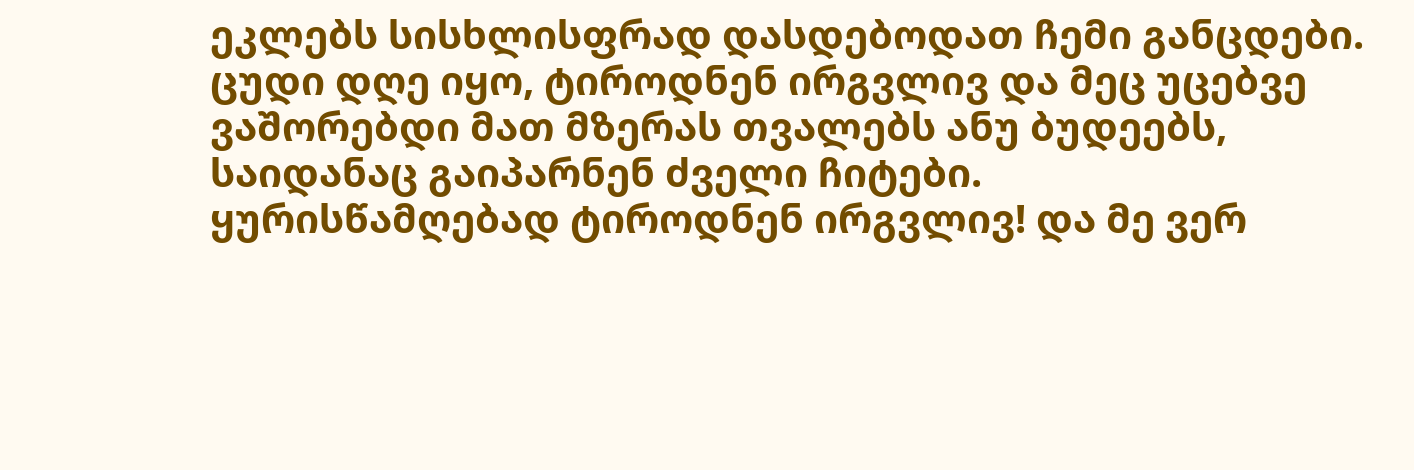ეკლებს სისხლისფრად დასდებოდათ ჩემი განცდები. ცუდი დღე იყო, ტიროდნენ ირგვლივ და მეც უცებვე ვაშორებდი მათ მზერას თვალებს ანუ ბუდეებს, საიდანაც გაიპარნენ ძველი ჩიტები.
ყურისწამღებად ტიროდნენ ირგვლივ! და მე ვერ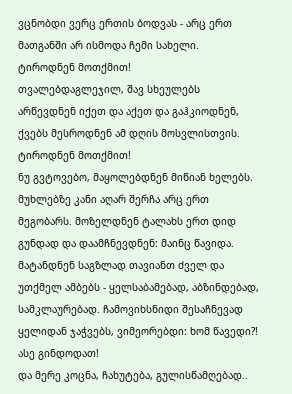ვცნობდი ვერც ერთის ბოდვას - არც ერთ მათგანში არ ისმოდა ჩემი სახელი.
ტიროდნენ მოთქმით!
თვალებდაგლეჯილ, შავ სხეულებს არწევდნენ იქეთ და აქეთ და გაჰკიოდნენ, ქვებს მესროდნენ ამ დღის მოსვლისთვის.
ტიროდნენ მოთქმით!
ნუ გვტოვებო, მაყოლებდნენ მიწიან ხელებს. მუხლებზე კანი აღარ შერჩა არც ერთ მეგობარს. მოზელდნენ ტალახს ერთ დიდ გუნდად და დაამჩნევდნენ: მაინც წავიდა.
მატანდნენ საგზლად თავიანთ ძველ და უთქმელ ამბებს - ყელსაბამებად, აბზინდებად, სამკლაურებად. ჩამოვიხსნიდი შესაჩნევად ყელიდან ჯაჭვებს, ვიმეორებდი: ხომ წავედი?! ასე გინდოდათ!
და მერე კოცნა, ჩახუტება, გულისწამღებად..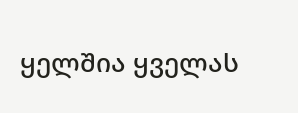ყელშია ყველას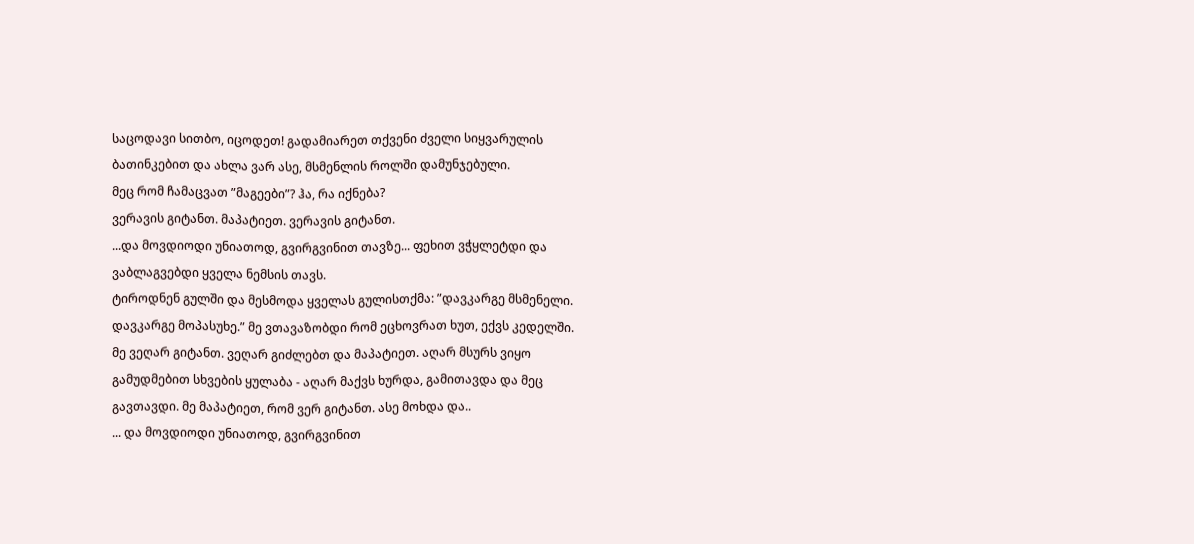საცოდავი სითბო, იცოდეთ! გადამიარეთ თქვენი ძველი სიყვარულის ბათინკებით და ახლა ვარ ასე, მსმენლის როლში დამუნჯებული.
მეც რომ ჩამაცვათ ”მაგეები”? ჰა, რა იქნება?
ვერავის გიტანთ. მაპატიეთ. ვერავის გიტანთ.
...და მოვდიოდი უნიათოდ, გვირგვინით თავზე... ფეხით ვჭყლეტდი და ვაბლაგვებდი ყველა ნემსის თავს.
ტიროდნენ გულში და მესმოდა ყველას გულისთქმა: ”დავკარგე მსმენელი. დავკარგე მოპასუხე.” მე ვთავაზობდი რომ ეცხოვრათ ხუთ, ექვს კედელში.
მე ვეღარ გიტანთ. ვეღარ გიძლებთ და მაპატიეთ. აღარ მსურს ვიყო გამუდმებით სხვების ყულაბა - აღარ მაქვს ხურდა, გამითავდა და მეც გავთავდი. მე მაპატიეთ, რომ ვერ გიტანთ. ასე მოხდა და..
... და მოვდიოდი უნიათოდ, გვირგვინით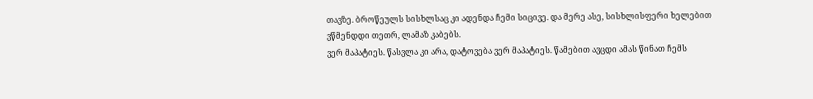თავზე. ბროწეულს სისხლსაც კი ადენდა ჩემი სიცივე. და მერე ასე, სისხლისფერი ხელებით ვწმენდდი თეთრ, ლამაზ კაბებს.
ვერ მაპატიეს. წასვლა კი არა, დატოვება ვერ მაპატიეს. წამებით ავცდი ამას წინათ ჩემს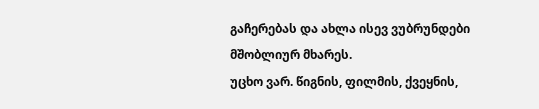გაჩერებას და ახლა ისევ ვუბრუნდები მშობლიურ მხარეს.
უცხო ვარ. წიგნის, ფილმის, ქვეყნის,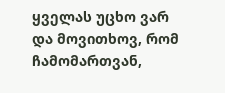ყველას უცხო ვარ და მოვითხოვ, რომ ჩამომართვან,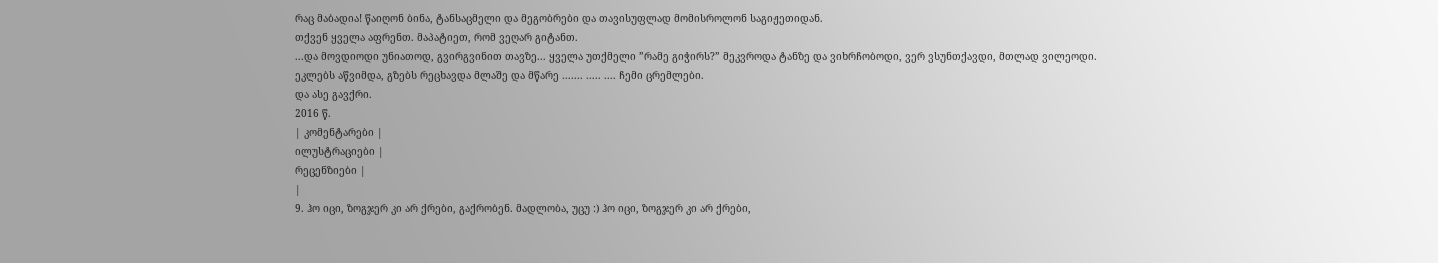რაც მაბადია! წაიღონ ბინა, ტანსაცმელი და მეგობრები და თავისუფლად მომისროლონ საგიჟეთიდან.
თქვენ ყველა აფრენთ. მაპატიეთ, რომ ვეღარ გიტანთ.
...და მოვდიოდი უნიათოდ, გვირგვინით თავზე... ყველა უთქმელი ”რამე გიჭირს?” მეკვროდა ტანზე და ვიხრჩობოდი, ვერ ვსუნთქავდი, მთლად ვილეოდი.
ეკლებს აწვიმდა, გზებს რეცხავდა მლაშე და მწარე ....... ..... .... ჩემი ცრემლები.
და ასე გავქრი.
2016 წ.
| კომენტარები |
ილუსტრაციები |
რეცენზიები |
|
9. ჰო იცი, ზოგჯერ კი არ ქრები, გაქრობენ. მადლობა, უცუ :) ჰო იცი, ზოგჯერ კი არ ქრები,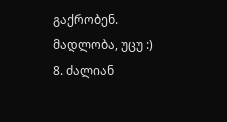გაქრობენ. მადლობა, უცუ :)
8. ძალიან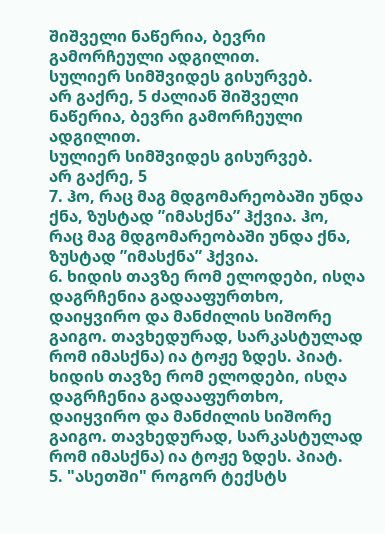შიშველი ნაწერია, ბევრი გამორჩეული ადგილით.
სულიერ სიმშვიდეს გისურვებ.
არ გაქრე, 5 ძალიან შიშველი ნაწერია, ბევრი გამორჩეული ადგილით.
სულიერ სიმშვიდეს გისურვებ.
არ გაქრე, 5
7. ჰო, რაც მაგ მდგომარეობაში უნდა ქნა, ზუსტად ”იმასქნა” ჰქვია. ჰო, რაც მაგ მდგომარეობაში უნდა ქნა, ზუსტად ”იმასქნა” ჰქვია.
6. ხიდის თავზე რომ ელოდები, ისღა დაგრჩენია გადააფურთხო, დაიყვირო და მანძილის სიშორე გაიგო. თავხედურად, სარკასტულად რომ იმასქნა) ია ტოჟე ზდეს. პიატ.
ხიდის თავზე რომ ელოდები, ისღა დაგრჩენია გადააფურთხო, დაიყვირო და მანძილის სიშორე გაიგო. თავხედურად, სარკასტულად რომ იმასქნა) ია ტოჟე ზდეს. პიატ.
5. "ასეთში" როგორ ტექსტს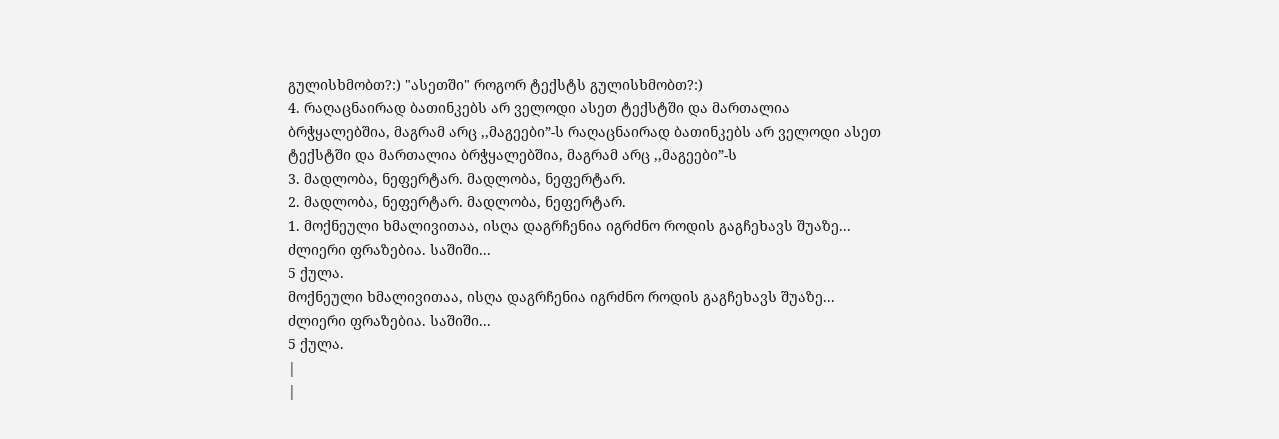გულისხმობთ?:) "ასეთში" როგორ ტექსტს გულისხმობთ?:)
4. რაღაცნაირად ბათინკებს არ ველოდი ასეთ ტექსტში და მართალია ბრჭყალებშია, მაგრამ არც ,,მაგეები”-ს რაღაცნაირად ბათინკებს არ ველოდი ასეთ ტექსტში და მართალია ბრჭყალებშია, მაგრამ არც ,,მაგეები”-ს
3. მადლობა, ნეფერტარ. მადლობა, ნეფერტარ.
2. მადლობა, ნეფერტარ. მადლობა, ნეფერტარ.
1. მოქნეული ხმალივითაა, ისღა დაგრჩენია იგრძნო როდის გაგჩეხავს შუაზე... ძლიერი ფრაზებია. საშიში...
5 ქულა.
მოქნეული ხმალივითაა, ისღა დაგრჩენია იგრძნო როდის გაგჩეხავს შუაზე... ძლიერი ფრაზებია. საშიში...
5 ქულა.
|
|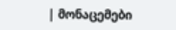| მონაცემები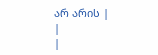არ არის |
|
|